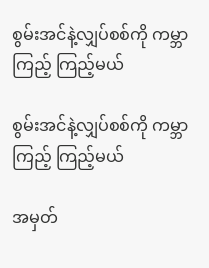စွမ်းအင်နဲ့လျှပ်စစ်ကို ကမ္ဘာကြည့် ကြည့်မယ်

စွမ်းအင်နဲ့လျှပ်စစ်ကို ကမ္ဘာကြည့် ကြည့်မယ်

အမှတ်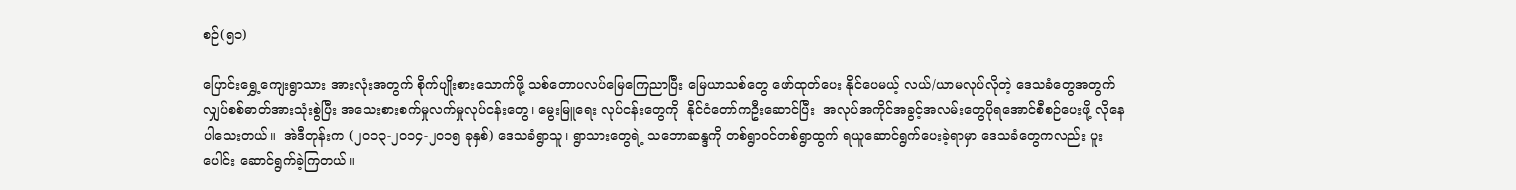စဉ်(၅၁)

ပြောင်းရွှေ့ကျေးရွာသား အားလုံးအတွက် စိုက်ပျိုးစားသောက်ဖို့ သစ်တောပလပ်မြေကြေညာပြီး မြေယာသစ်တွေ ဖော်ထုတ်ပေး နိုင်ပေမယ့် လယ်/ယာမလုပ်လိုတဲ့ ဒေသခံတွေအတွက် လျှပ်စစ်ဓာတ်အားသုံးစွဲပြီး အသေးစားစက်မှုလက်မှုလုပ်ငန်းတွေ၊ မွေးမြူရေး လုပ်ငန်းတွေကို  နိုင်ငံတော်ကဦးဆောင်ပြီး  အလုပ်အကိုင်အခွင့်အလမ်းတွေပိုရအောင်စီစဉ်ပေးဖို့ လိုနေပါသေးတယ်။  အဲဒီတုန်းက (၂၀၁၃-၂၀၁၄-၂၀၁၅ ခုနှစ်) ဒေသခံရွာသူ၊ ရွာသားတွေရဲ့ သဘောဆန္ဒကို တစ်ရွာဝင်တစ်ရွာထွက် ရယူဆောင်ရွက်ပေးခဲ့ရာမှာ ဒေသခံတွေကလည်း ပူးပေါင်း ဆောင်ရွက်ခဲ့ကြတယ်။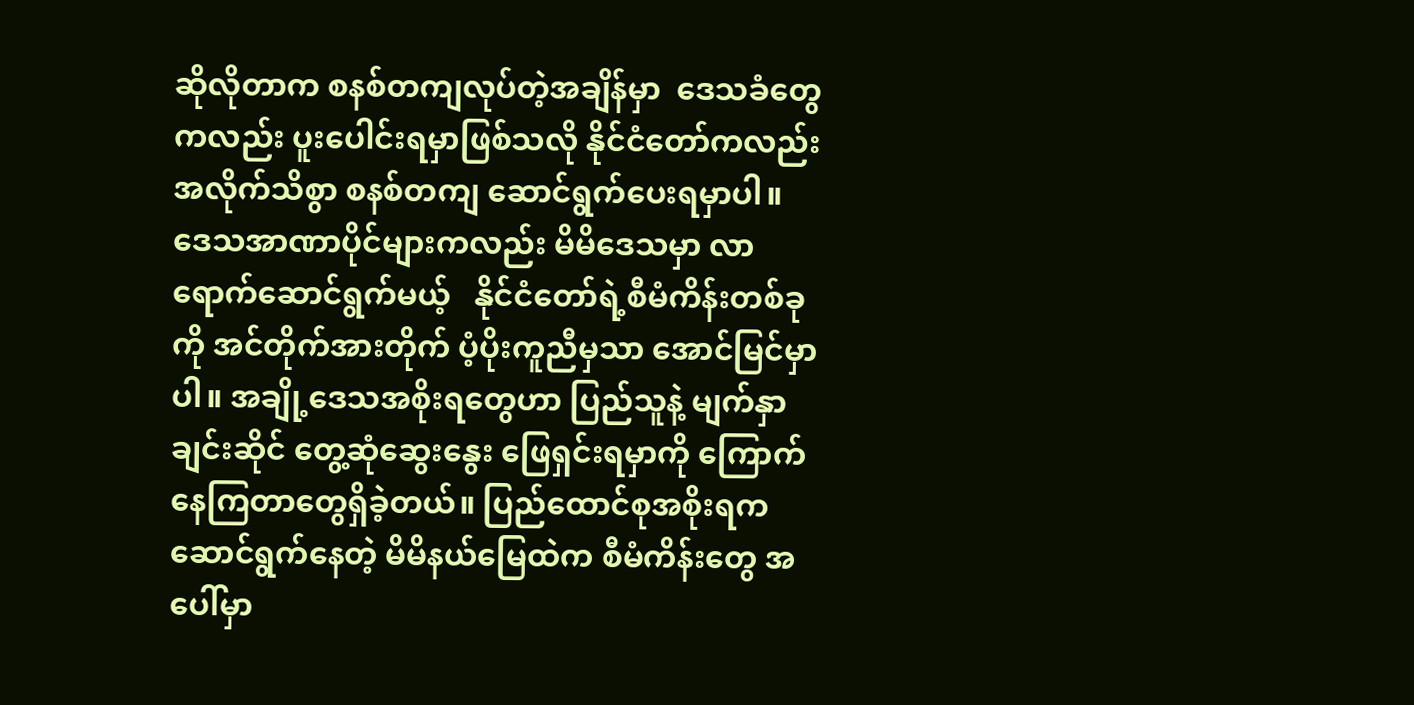ဆိုလိုတာက စနစ်တကျလုပ်တဲ့အချိန်မှာ  ဒေသခံတွေကလည်း ပူးပေါင်းရမှာဖြစ်သလို နိုင်ငံတော်ကလည်း အလိုက်သိစွာ စနစ်တကျ ဆောင်ရွက်ပေးရမှာပါ။ ဒေသအာဏာပိုင်များကလည်း မိမိဒေသမှာ လာရောက်ဆောင်ရွက်မယ့်   နိုင်ငံတော်ရဲ့စီမံကိန်းတစ်ခုကို အင်တိုက်အားတိုက် ပံ့ပိုးကူညီမှသာ အောင်မြင်မှာပါ။ အချို့ဒေသအစိုးရတွေဟာ ပြည်သူနဲ့ မျက်နှာချင်းဆိုင် တွေ့ဆုံဆွေးနွေး ဖြေရှင်းရမှာကို ကြောက်နေကြတာတွေရှိခဲ့တယ်။ ပြည်ထောင်စုအစိုးရက ဆောင်ရွက်နေတဲ့ မိမိနယ်မြေထဲက စီမံကိန်းတွေ အပေါ်မှာ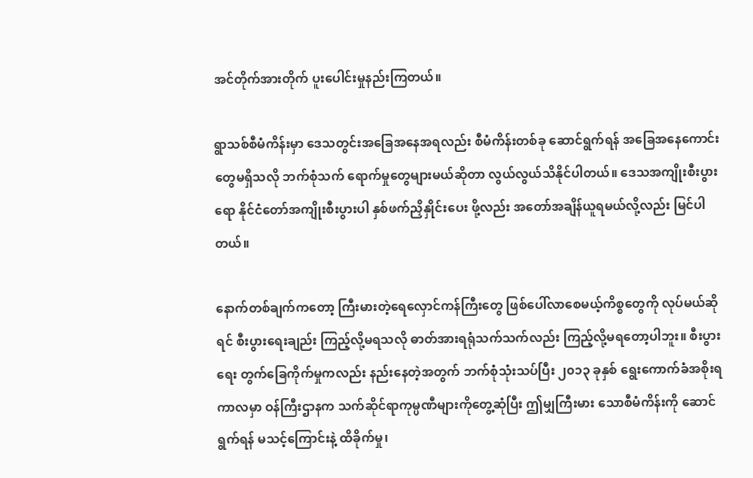အင်တိုက်အားတိုက် ပူးပေါင်းမှုနည်းကြတယ်။

ရွာသစ်စီမံကိန်းမှာ ဒေသတွင်းအခြေအနေအရလည်း စီမံကိန်းတစ်ခု ဆောင်ရွက်ရန် အခြေအနေကောင်းတွေမရှိသလို ဘက်စုံသက် ရောက်မှုတွေများမယ်ဆိုတာ လွယ်လွယ်သိနိုင်ပါတယ်။ ဒေသအကျိုးစီးပွားရော နိုင်ငံတော်အကျိုးစီးပွားပါ နှစ်ဖက်ညှိနှိုင်းပေး ဖို့လည်း အတော်အချိန်ယူရမယ်လို့လည်း မြင်ပါတယ်။

နောက်တစ်ချက်ကတော့ ကြီးမားတဲ့ရေလှောင်ကန်ကြီးတွေ ဖြစ်ပေါ်လာစေမယ့်ကိစ္စတွေကို လုပ်မယ်ဆိုရင် စီးပွားရေးချည်း ကြည့်လို့မရသလို ဓာတ်အားရရုံသက်သက်လည်း ကြည့်လို့မရတော့ပါဘူး။ စီးပွားရေး တွက်ခြေကိုက်မှုကလည်း နည်းနေတဲ့အတွက် ဘက်စုံသုံးသပ်ပြီး ၂၀၁၃ ခုနှစ် ရွေးကောက်ခံအစိုးရကာလမှာ ဝန်ကြီးဌာနက သက်ဆိုင်ရာကုမ္ပဏီများကိုတွေ့ဆုံပြီး ဤမျှကြီးမား သောစီမံကိန်းကို ဆောင်ရွက်ရန် မသင့်ကြောင်းနဲ့ ထိခိုက်မှု၊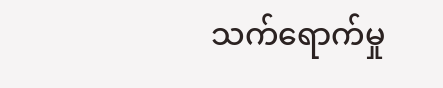သက်ရောက်မှု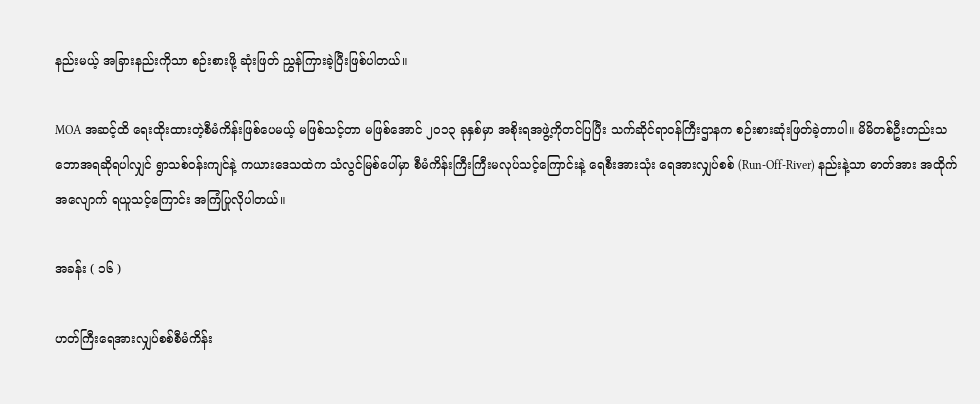နည်းမယ့် အခြားနည်းကိုသာ စဉ်းစားဖို့ ဆုံးဖြတ် ညွှန်ကြားခဲ့ပြီးဖြစ်ပါတယ်။

MOA အဆင့်ထိ ရေးထိုးထားတဲ့စီမံကိန်းဖြစ်ပေမယ့် မဖြစ်သင့်တာ မဖြစ်အောင် ၂၀၁၃ ခုနှစ်မှာ အစိုးရအဖွဲ့ကိုတင်ပြပြီး သက်ဆိုင်ရာဝန်ကြီးဌာနက စဉ်းစားဆုံးဖြတ်ခဲ့တာပါ။ မိမိတစ်ဦးတည်းသဘောအရဆိုရပါလျှင် ရွာသစ်ဝန်းကျင်နဲ့ ကယားဒေသထဲက သံလွင်မြစ်ပေါ်မှာ စီမံကိန်းကြီးကြီးမလုပ်သင့်ကြောင်းနဲ့ ရေစီးအားသုံး ရေအားလျှပ်စစ် (Run-Off-River) နည်းနဲ့သာ ဓာတ်အား အထိုက်အလျောက် ရယူသင့်ကြောင်း အကြံပြုလိုပါတယ်။

အခန်း ( ၁၆ )

ဟတ်ကြီးရေအားလျှပ်စစ်စီမံကိန်း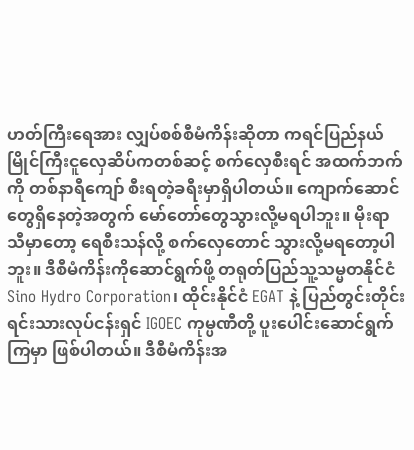ဟတ်ကြီးရေအား လျှပ်စစ်စီမံကိန်းဆိုတာ ကရင်ပြည်နယ် မြိုင်ကြီးငူလှေဆိပ်ကတစ်ဆင့် စက်လှေစီးရင် အထက်ဘက်ကို တစ်နာရီကျော် စီးရတဲ့ခရီးမှာရှိပါတယ်။ ကျောက်ဆောင်တွေရှိနေတဲ့အတွက် မော်တော်တွေသွားလို့မရပါဘူး။ မိုးရာသီမှာတော့ ရေစီးသန်လို့ စက်လှေတောင် သွားလို့မရတော့ပါဘူး။ ဒီစီမံကိန်းကိုဆောင်ရွက်ဖို့ တရုတ်ပြည်သူ့သမ္မတနိုင်ငံ Sino Hydro Corporation၊ ထိုင်းနိုင်ငံ EGAT နဲ့ ပြည်တွင်းတိုင်းရင်းသားလုပ်ငန်းရှင် IGOEC ကုမ္ပဏီတို့ ပူးပေါင်းဆောင်ရွက်ကြမှာ ဖြစ်ပါတယ်။ ဒီစီမံကိန်းအ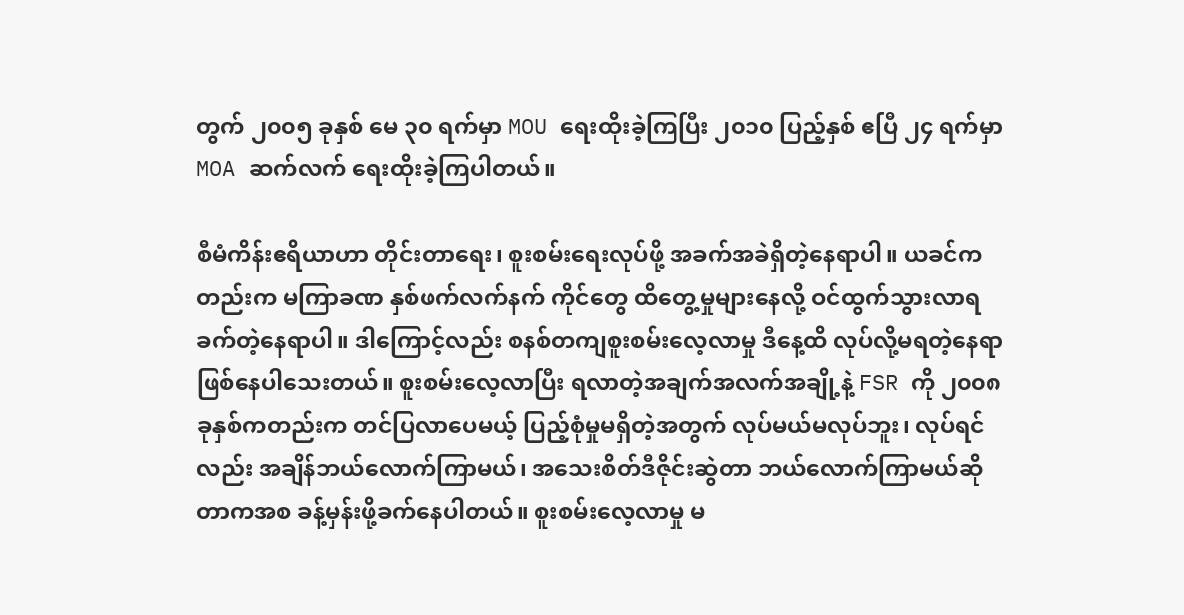တွက် ၂၀၀၅ ခုနှစ် မေ ၃၀ ရက်မှာ MOU ရေးထိုးခဲ့ကြပြီး ၂၀၁၀ ပြည့်နှစ် ဧပြီ ၂၄ ရက်မှာ MOA ဆက်လက် ရေးထိုးခဲ့ကြပါတယ်။

စီမံကိန်းဧရိယာဟာ တိုင်းတာရေး၊ စူးစမ်းရေးလုပ်ဖို့ အခက်အခဲရှိတဲ့နေရာပါ။ ယခင်ကတည်းက မကြာခဏ နှစ်ဖက်လက်နက် ကိုင်တွေ ထိတွေ့မှုများနေလို့ ဝင်ထွက်သွားလာရခက်တဲ့နေရာပါ။ ဒါကြောင့်လည်း စနစ်တကျစူးစမ်းလေ့လာမှု ဒီနေ့ထိ လုပ်လို့မရတဲ့နေရာ ဖြစ်နေပါသေးတယ်။ စူးစမ်းလေ့လာပြီး ရလာတဲ့အချက်အလက်အချို့နဲ့ FSR ကို ၂၀၀၈ ခုနှစ်ကတည်းက တင်ပြလာပေမယ့် ပြည့်စုံမှုမရှိတဲ့အတွက် လုပ်မယ်မလုပ်ဘူး၊ လုပ်ရင်လည်း အချိန်ဘယ်လောက်ကြာမယ်၊ အသေးစိတ်ဒီဇိုင်းဆွဲတာ ဘယ်လောက်ကြာမယ်ဆိုတာကအစ ခန့်မှန်းဖို့ခက်နေပါတယ်။ စူးစမ်းလေ့လာမှု မ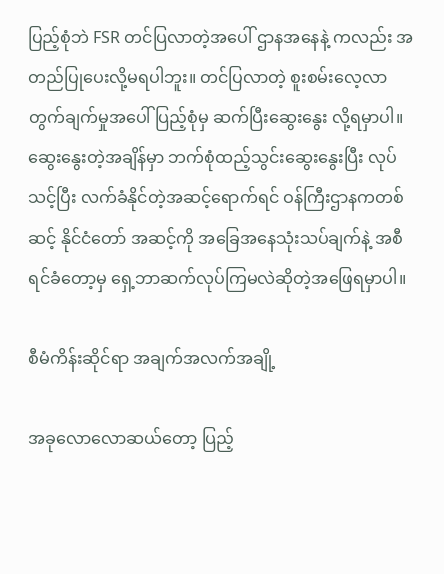ပြည့်စုံဘဲ FSR တင်ပြလာတဲ့အပေါ် ဌာနအနေနဲ့ ကလည်း အတည်ပြုပေးလို့မရပါဘူး။ တင်ပြလာတဲ့ စူးစမ်းလေ့လာတွက်ချက်မှုအပေါ် ပြည့်စုံမှ ဆက်ပြီးဆွေးနွေး လို့ရမှာပါ။ ဆွေးနွေးတဲ့အချိန်မှာ ဘက်စုံထည့်သွင်းဆွေးနွေးပြီး လုပ်သင့်ပြီး လက်ခံနိုင်တဲ့အဆင့်ရောက်ရင် ဝန်ကြီးဌာနကတစ်ဆင့် နိုင်ငံတော် အဆင့်ကို အခြေအနေသုံးသပ်ချက်နဲ့ အစီရင်ခံတော့မှ ရှေ့ဘာဆက်လုပ်ကြမလဲဆိုတဲ့အဖြေရမှာပါ။

စီမံကိန်းဆိုင်ရာ အချက်အလက်အချို့

အခုလောလောဆယ်တော့ ပြည့်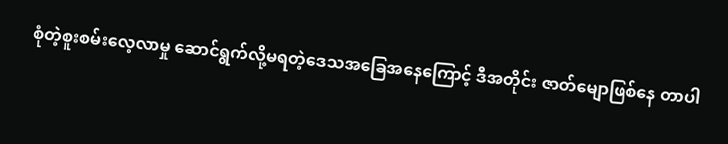စုံတဲ့စူးစမ်းလေ့လာမှု ဆောင်ရွက်လို့မရတဲ့ဒေသအခြေအနေကြောင့် ဒီအတိုင်း ဇာတ်မျောဖြစ်နေ တာပါ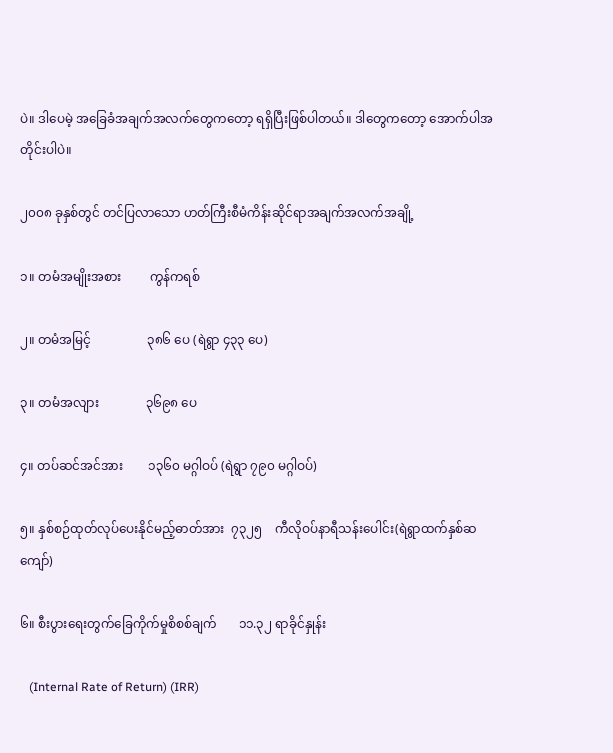ပဲ။ ဒါပေမဲ့ အခြေခံအချက်အလက်တွေကတော့ ရရှိပြီးဖြစ်ပါတယ်။ ဒါတွေကတော့ အောက်ပါအတိုင်းပါပဲ။

၂၀၀၈ ခုနှစ်တွင် တင်ပြလာသော ဟတ်ကြီးစီမံကိန်းဆိုင်ရာအချက်အလက်အချို့

၁။ တမံအမျိုးအစား         ကွန်ကရစ်

၂။ တမံအမြင့်                  ၃၈၆ ပေ (ရဲရွာ ၄၃၃ ပေ)

၃။ တမံအလျား               ၃၆၉၈ ပေ

၄။ တပ်ဆင်အင်အား        ၁၃၆၀ မဂ္ဂါဝပ် (ရဲရွာ ၇၉၀ မဂ္ဂါဝပ်)

၅။ နှစ်စဉ်ထုတ်လုပ်ပေးနိုင်မည့်ဓာတ်အား  ၇၃၂၅    ကီလိုဝပ်နာရီသန်းပေါင်း(ရဲရွာထက်နှစ်ဆကျော်)

၆။ စီးပွားရေးတွက်ခြေကိုက်မှုစိစစ်ချက်       ၁၁.၃၂ ရာခိုင်နှုန်း

   (Internal Rate of Return) (IRR)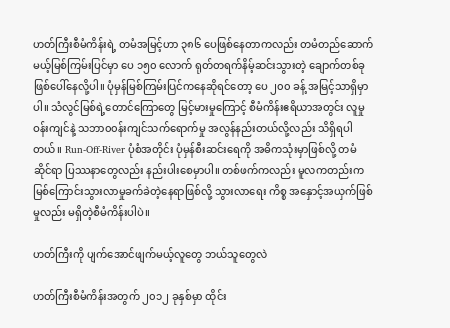ဟတ်ကြီးစီမံကိန်းရဲ့ တမံအမြင့်ဟာ ၃၈၆ ပေဖြစ်နေတာကလည်း တမံတည်ဆောက်မယ့်မြစ်ကြမ်းပြင်မှာ ပေ ၁၅၀ လောက် ရုတ်တရက်နိမ့်ဆင်းသွားတဲ့ ချောက်တစ်ခုဖြစ်ပေါ်နေလို့ပါ။ ပုံမှန်မြစ်ကြမ်းပြင်ကနေဆိုရင်တော့ ပေ ၂၀၀ ခန့် အမြင့်သာရှိမှာပါ။ သံလွင်မြစ်ရဲ့တောင်ကြောတွေ မြင့်မားမှုကြောင့် စီမံကိန်းဧရိယာအတွင်း လူမှုဝန်းကျင်နဲ့ သဘာ၀၀န်းကျင်သက်ရောက်မှု အလွန်နည်းတယ်လို့လည်း သိရှိရပါတယ်။ Run-Off-River ပုံစံအတိုင်း ပုံမှန်စီးဆင်းရေကို အဓိကသုံးမှာဖြစ်လို့ တမံဆိုင်ရာ ပြဿနာတွေလည်း နည်းပါးစေမှာပါ။ တစ်ဖက်ကလည်း မူလကတည်းက မြစ်ကြောင်းသွားလာမှုခက်ခဲတဲ့နေရာဖြစ်လို့ သွားလာရေး ကိစ္စ အနှောင့်အယှက်ဖြစ်မှုလည်း မရှိတဲ့စီမံကိန်းပါပဲ။

ဟတ်ကြီးကို ပျက်အောင်ဖျက်မယ့်လူတွေ ဘယ်သူတွေလဲ

ဟတ်ကြီးစီမံကိန်းအတွက် ၂၀၁၂ ခုနှစ်မှာ ထိုင်း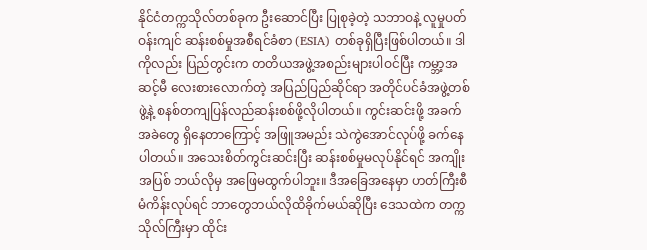နိုင်ငံတက္ကသိုလ်တစ်ခုက ဦးဆောင်ပြီး ပြုစုခဲ့တဲ့ သဘာဝနဲ့ လူမှုပတ်ဝန်းကျင် ဆန်းစစ်မှုအစီရင်ခံစာ (ESIA) တစ်ခုရှိပြီးဖြစ်ပါတယ်။ ဒါကိုလည်း ပြည်တွင်းက တတိယအဖွဲ့အစည်းများပါဝင်ပြီး ကမ္ဘာ့အဆင့်မီ လေးစားလောက်တဲ့ အပြည်ပြည်ဆိုင်ရာ အတိုင်ပင်ခံအဖွဲ့တစ်ဖွဲ့နဲ့ စနစ်တကျပြန်လည်ဆန်းစစ်ဖို့လိုပါတယ်။ ကွင်းဆင်းဖို့ အခက်အခဲတွေ ရှိနေတာကြောင့် အဖြူအမည်း သဲကွဲအောင်လုပ်ဖို့ ခက်နေပါတယ်။ အသေးစိတ်ကွင်းဆင်းပြီး ဆန်းစစ်မှုမလုပ်နိုင်ရင် အကျိုးအပြစ် ဘယ်လိုမှ အဖြေမထွက်ပါဘူး။ ဒီအခြေအနေမှာ ဟတ်ကြီးစီမံကိန်းလုပ်ရင် ဘာတွေဘယ်လိုထိခိုက်မယ်ဆိုပြီး ဒေသထဲက တက္ကသိုလ်ကြီးမှာ ထိုင်း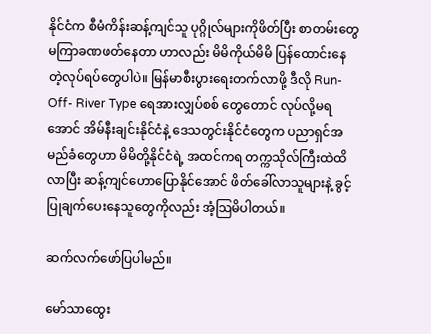နိုင်ငံက စီမံကိန်းဆန့်ကျင်သူ ပုဂ္ဂိုလ်များကိုဖိတ်ပြီး စာတမ်းတွေ မကြာခဏဖတ်နေတာ ဟာလည်း မိမိကိုယ်မိမိ ပြန်ထောင်းနေတဲ့လုပ်ရပ်တွေပါပဲ။ မြန်မာစီးပွားရေးတက်လာဖို့ ဒီလို Run-Off- River Type ရေအားလျှပ်စစ် တွေတောင် လုပ်လို့မရ အောင် အိမ်နီးချင်းနိုင်ငံနဲ့ ဒေသတွင်းနိုင်ငံတွေက ပညာရှင်အမည်ခံတွေဟာ မိမိတို့နိုင်ငံရဲ့ အထင်ကရ တက္ကသိုလ်ကြီးထဲထိလာပြီး ဆန့်ကျင်ဟောပြောနိုင်အောင် ဖိတ်ခေါ်လာသူများနဲ့ ခွင့်ပြုချက်ပေးနေသူတွေကိုလည်း အံ့သြမိပါတယ်။

ဆက်လက်ဖော်ပြပါမည်။

မော်သာထွေး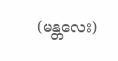(မန္တလေး)